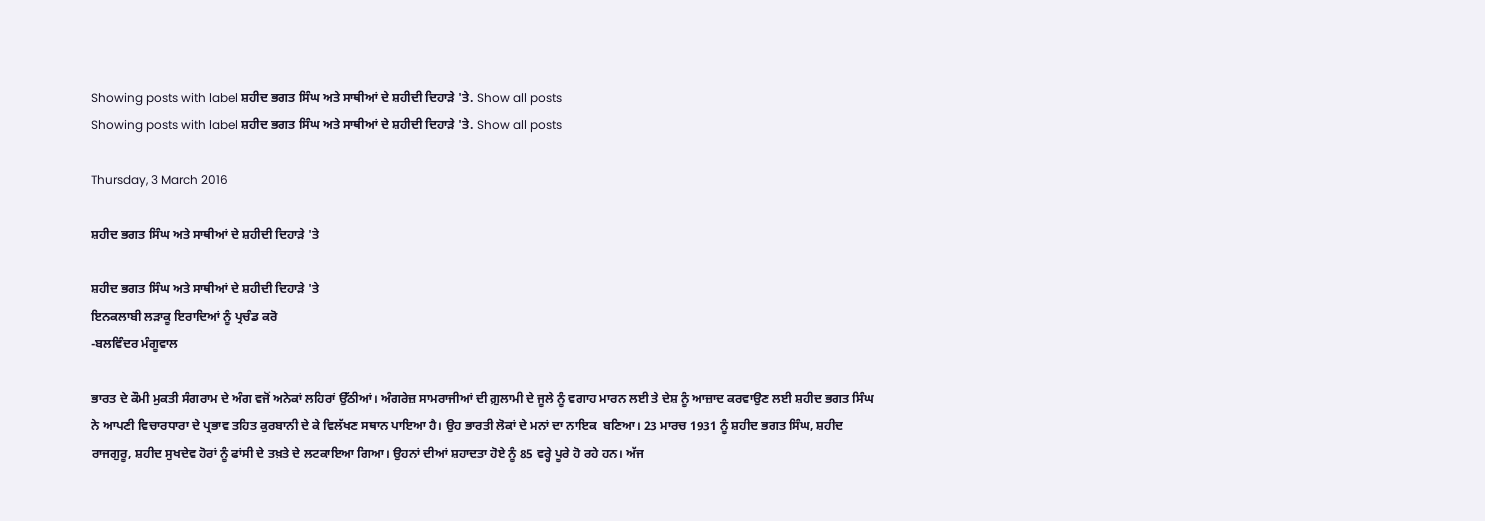Showing posts with label ਸ਼ਹੀਦ ਭਗਤ ਸਿੰਘ ਅਤੇ ਸਾਥੀਆਂ ਦੇ ਸ਼ਹੀਦੀ ਦਿਹਾੜੇ 'ਤੇ. Show all posts
Showing posts with label ਸ਼ਹੀਦ ਭਗਤ ਸਿੰਘ ਅਤੇ ਸਾਥੀਆਂ ਦੇ ਸ਼ਹੀਦੀ ਦਿਹਾੜੇ 'ਤੇ. Show all posts

Thursday, 3 March 2016

ਸ਼ਹੀਦ ਭਗਤ ਸਿੰਘ ਅਤੇ ਸਾਥੀਆਂ ਦੇ ਸ਼ਹੀਦੀ ਦਿਹਾੜੇ 'ਤੇ

ਸ਼ਹੀਦ ਭਗਤ ਸਿੰਘ ਅਤੇ ਸਾਥੀਆਂ ਦੇ ਸ਼ਹੀਦੀ ਦਿਹਾੜੇ 'ਤੇ
ਇਨਕਲਾਬੀ ਲੜਾਕੂ ਇਰਾਦਿਆਂ ਨੂੰ ਪ੍ਰਚੰਡ ਕਰੋ
-ਬਲਵਿੰਦਰ ਮੰਗੂਵਾਲ

ਭਾਰਤ ਦੇ ਕੌਮੀ ਮੁਕਤੀ ਸੰਗਰਾਮ ਦੇ ਅੰਗ ਵਜੋਂ ਅਨੇਕਾਂ ਲਹਿਰਾਂ ਉੱਠੀਆਂ। ਅੰਗਰੇਜ਼ ਸਾਮਰਾਜੀਆਂ ਦੀ ਗ਼ੁਲਾਮੀ ਦੇ ਜੂਲੇ ਨੂੰ ਵਗਾਹ ਮਾਰਨ ਲਈ ਤੇ ਦੇਸ਼ ਨੂੰ ਆਜ਼ਾਦ ਕਰਵਾਉਣ ਲਈ ਸ਼ਹੀਦ ਭਗਤ ਸਿੰਘ ਨੇ ਆਪਣੀ ਵਿਚਾਰਧਾਰਾ ਦੇ ਪ੍ਰਭਾਵ ਤਹਿਤ ਕੁਰਬਾਨੀ ਦੇ ਕੇ ਵਿਲੱਖਣ ਸਥਾਨ ਪਾਇਆ ਹੈ। ਉਹ ਭਾਰਤੀ ਲੋਕਾਂ ਦੇ ਮਨਾਂ ਦਾ ਨਾਇਕ  ਬਣਿਆ। 23 ਮਾਰਚ 1931 ਨੂੰ ਸ਼ਹੀਦ ਭਗਤ ਸਿੰਘ, ਸ਼ਹੀਦ ਰਾਜਗੁਰੂ, ਸ਼ਹੀਦ ਸੁਖਦੇਵ ਹੋਰਾਂ ਨੂੰ ਫਾਂਸੀ ਦੇ ਤਖ਼ਤੇ ਦੇ ਲਟਕਾਇਆ ਗਿਆ। ਉਹਨਾਂ ਦੀਆਂ ਸ਼ਹਾਦਤਾ ਹੋਏ ਨੂੰ 85 ਵਰ੍ਹੇ ਪੂਰੇ ਹੋ ਰਹੇ ਹਨ। ਅੱਜ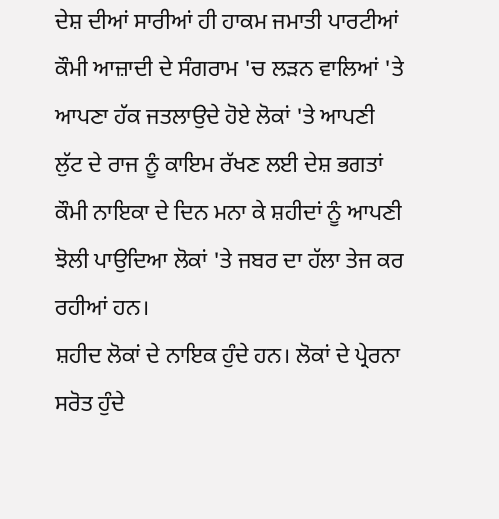ਦੇਸ਼ ਦੀਆਂ ਸਾਰੀਆਂ ਹੀ ਹਾਕਮ ਜਮਾਤੀ ਪਾਰਟੀਆਂ ਕੌਮੀ ਆਜ਼ਾਦੀ ਦੇ ਸੰਗਰਾਮ 'ਚ ਲੜਨ ਵਾਲਿਆਂ 'ਤੇ ਆਪਣਾ ਹੱਕ ਜਤਲਾਉਦੇ ਹੋਏ ਲੋਕਾਂ 'ਤੇ ਆਪਣੀ ਲੁੱਟ ਦੇ ਰਾਜ ਨੂੰ ਕਾਇਮ ਰੱਖਣ ਲਈ ਦੇਸ਼ ਭਗਤਾਂ ਕੌਮੀ ਨਾਇਕਾ ਦੇ ਦਿਨ ਮਨਾ ਕੇ ਸ਼ਹੀਦਾਂ ਨੂੰ ਆਪਣੀ ਝੋਲੀ ਪਾਉਦਿਆ ਲੋਕਾਂ 'ਤੇ ਜਬਰ ਦਾ ਹੱਲਾ ਤੇਜ ਕਰ ਰਹੀਆਂ ਹਨ।
ਸ਼ਹੀਦ ਲੋਕਾਂ ਦੇ ਨਾਇਕ ਹੁੰਦੇ ਹਨ। ਲੋਕਾਂ ਦੇ ਪ੍ਰੇਰਨਾ ਸਰੋਤ ਹੁੰਦੇ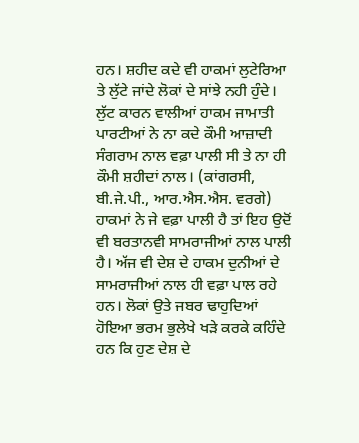ਹਨ। ਸ਼ਹੀਦ ਕਦੇ ਵੀ ਹਾਕਮਾਂ ਲੁਟੇਰਿਆ ਤੇ ਲੁੱਟੇ ਜਾਂਦੇ ਲੋਕਾਂ ਦੇ ਸਾਂਝੇ ਨਹੀ ਹੁੰਦੇ। ਲੁੱਟ ਕਾਰਨ ਵਾਲੀਆਂ ਹਾਕਮ ਜਾਮਾਤੀ ਪਾਰਟੀਆਂ ਨੇ ਨਾ ਕਦੇ ਕੌਮੀ ਆਜ਼ਾਦੀ ਸੰਗਰਾਮ ਨਾਲ ਵਫ਼ਾ ਪਾਲੀ ਸੀ ਤੇ ਨਾ ਹੀ ਕੌਮੀ ਸ਼ਹੀਦਾਂ ਨਾਲ। (ਕਾਂਗਰਸੀ, ਬੀ.ਜੇ.ਪੀ., ਆਰ.ਐਸ.ਐਸ. ਵਰਗੇ) ਹਾਕਮਾਂ ਨੇ ਜੇ ਵਫ਼ਾ ਪਾਲੀ ਹੈ ਤਾਂ ਇਹ ਉਦੋਂ ਵੀ ਬਰਤਾਨਵੀ ਸਾਮਰਾਜੀਆਂ ਨਾਲ ਪਾਲੀ ਹੈ। ਅੱਜ ਵੀ ਦੇਸ਼ ਦੇ ਹਾਕਮ ਦੁਨੀਆਂ ਦੇ ਸਾਮਰਾਜੀਆਂ ਨਾਲ ਹੀ ਵਫ਼ਾ ਪਾਲ ਰਹੇ ਹਨ। ਲੋਕਾਂ ਉਤੇ ਜਬਰ ਢਾਹੁਦਿਆਂ ਹੋਇਆ ਭਰਮ ਭੁਲੇਖੇ ਖੜੇ ਕਰਕੇ ਕਹਿੰਦੇ  ਹਨ ਕਿ ਹੁਣ ਦੇਸ਼ ਦੇ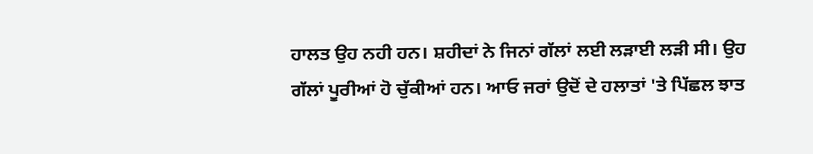ਹਾਲਤ ਉਹ ਨਹੀ ਹਨ। ਸ਼ਹੀਦਾਂ ਨੇ ਜਿਨਾਂ ਗੱਲਾਂ ਲਈ ਲੜਾਈ ਲੜੀ ਸੀ। ਉਹ ਗੱਲਾਂ ਪੂਰੀਆਂ ਹੋ ਚੁੱਕੀਆਂ ਹਨ। ਆਓ ਜਰਾਂ ਉਦੋਂ ਦੇ ਹਲਾਤਾਂ 'ਤੇ ਪਿੱਛਲ ਝਾਤ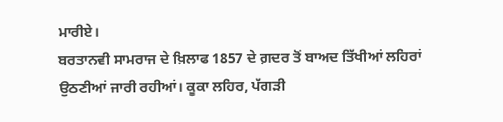ਮਾਰੀਏ।
ਬਰਤਾਨਵੀ ਸਾਮਰਾਜ ਦੇ ਖ਼ਿਲਾਫ 1857 ਦੇ ਗ਼ਦਰ ਤੋਂ ਬਾਅਦ ਤਿੱਖੀਆਂ ਲਹਿਰਾਂ ਉਠਣੀਆਂ ਜਾਰੀ ਰਹੀਆਂ। ਕੂਕਾ ਲਹਿਰ, ਪੱਗੜੀ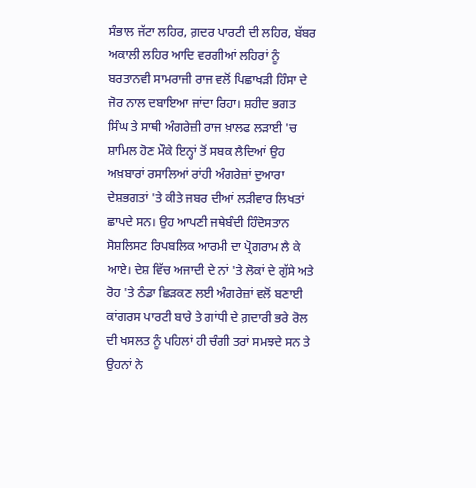ਸੰਭਾਲ ਜੱਟਾ ਲਹਿਰ, ਗ਼ਦਰ ਪਾਰਟੀ ਦੀ ਲਹਿਰ, ਬੱਬਰ ਅਕਾਲੀ ਲਹਿਰ ਆਦਿ ਵਰਗੀਆਂ ਲਹਿਰਾਂ ਨੂੰ ਬਰਤਾਨਵੀ ਸਾਮਰਾਜੀ ਰਾਜ ਵਲੋਂ ਪਿਛਾਖੜੀ ਹਿੰਸਾ ਦੇ ਜੋਰ ਨਾਲ ਦਬਾਇਆ ਜਾਂਦਾ ਰਿਹਾ। ਸ਼ਹੀਦ ਭਗਤ ਸਿੰਘ ਤੇ ਸਾਥੀ ਅੰਗਰੇਜ਼ੀ ਰਾਜ ਖ਼ਾਲਫ ਲੜਾਈ 'ਚ ਸ਼ਾਮਿਲ ਹੋਣ ਮੌਕੇ ਇਨ੍ਹਾਂ ਤੋਂ ਸਬਕ ਲੈਦਿਆਂ ਉਹ ਅਖ਼ਬਾਰਾਂ ਰਸਾਲਿਆਂ ਰਾਂਹੀ ਅੰਗਰੇਜ਼ਾਂ ਦੁਆਰਾ ਦੇਸ਼ਭਗਤਾਂ 'ਤੇ ਕੀਤੇ ਜਬਰ ਦੀਆਂ ਲੜੀਵਾਰ ਲਿਖਤਾਂ ਛਾਪਦੇ ਸਨ। ਉਹ ਆਪਣੀ ਜਥੇਬੰਦੀ ਹਿੰਦੋਸਤਾਨ ਸੋਸ਼ਲਿਸਟ ਰਿਪਬਲਿਕ ਆਰਮੀ ਦਾ ਪ੍ਰੋਗਰਾਮ ਲੈ ਕੇ ਆਏ। ਦੇਸ਼ ਵਿੱਚ ਅਜਾਦੀ ਦੇ ਨਾਂ 'ਤੇ ਲੋਕਾਂ ਦੇ ਗੁੱਸੇ ਅਤੇ ਰੋਹ 'ਤੇ ਠੰਡਾ ਛਿੜਕਣ ਲਈ ਅੰਗਰੇਜ਼ਾਂ ਵਲੋਂ ਬਣਾਈ ਕਾਂਗਰਸ ਪਾਰਟੀ ਬਾਰੇ ਤੇ ਗਾਂਧੀ ਦੇ ਗ਼ਦਾਰੀ ਭਰੇ ਰੋਲ ਦੀ ਖਸਲਤ ਨੂੰ ਪਹਿਲਾਂ ਹੀ ਚੰਗੀ ਤਰਾਂ ਸਮਝਦੇ ਸਨ ਤੇ ਉਹਨਾਂ ਨੇ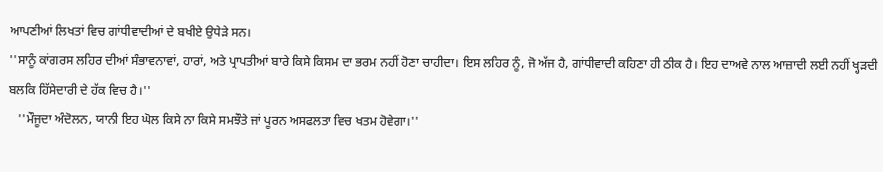ਆਪਣੀਆਂ ਲਿਖਤਾਂ ਵਿਚ ਗਾਂਧੀਵਾਦੀਆਂ ਦੇ ਬਖੀਏ ਉਧੇੜੇ ਸਨ।
''ਸਾਨੂੰ ਕਾਂਗਰਸ ਲਹਿਰ ਦੀਆਂ ਸੰਭਾਵਨਾਵਾਂ, ਹਾਰਾਂ, ਅਤੇ ਪ੍ਰਾਪਤੀਆਂ ਬਾਰੇ ਕਿਸੇ ਕਿਸਮ ਦਾ ਭਰਮ ਨਹੀਂ ਹੋਣਾ ਚਾਹੀਦਾ। ਇਸ ਲਹਿਰ ਨੂੰ, ਜੋ ਅੱਜ ਹੈ, ਗਾਂਧੀਵਾਦੀ ਕਹਿਣਾ ਹੀ ਠੀਕ ਹੈ। ਇਹ ਦਾਅਵੇ ਨਾਲ ਆਜ਼ਾਦੀ ਲਈ ਨਹੀਂ ਖ੍ਹੜਦੀ ਬਲਕਿ ਹਿੱਸੇਦਾਰੀ ਦੇ ਹੱਕ ਵਿਚ ਹੈ।''
   ''ਮੌਜੂਦਾ ਅੰਦੋਲਨ, ਯਾਨੀ ਇਹ ਘੋਲ ਕਿਸੇ ਨਾ ਕਿਸੇ ਸਮਝੌਤੇ ਜਾਂ ਪੂਰਨ ਅਸਫਲਤਾ ਵਿਚ ਖਤਮ ਹੋਵੇਗਾ।''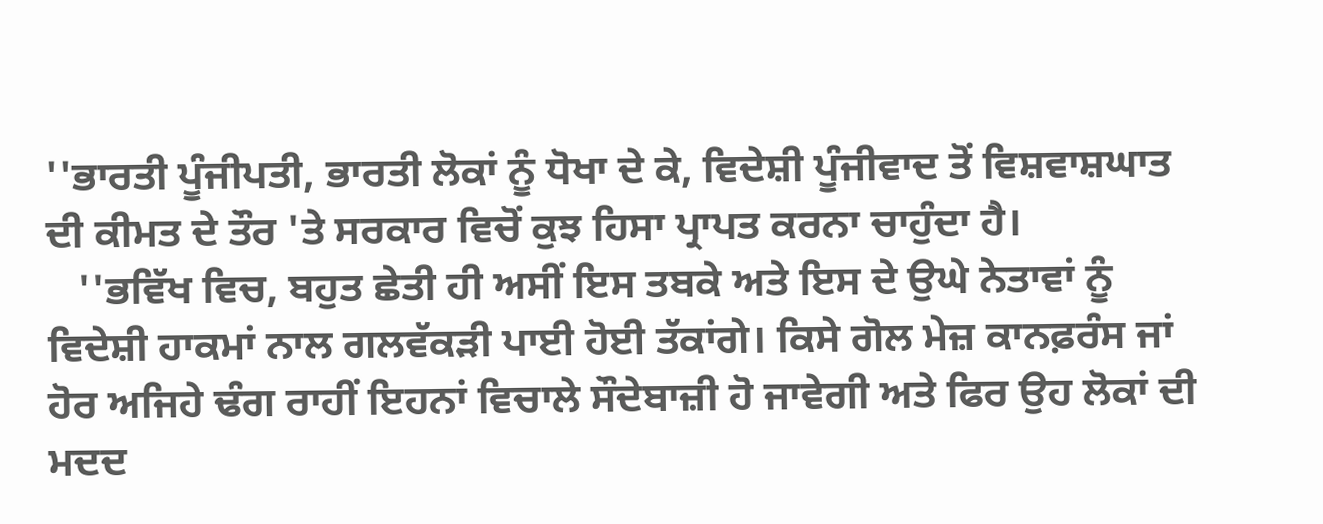''ਭਾਰਤੀ ਪੂੰਜੀਪਤੀ, ਭਾਰਤੀ ਲੋਕਾਂ ਨੂੰ ਧੋਖਾ ਦੇ ਕੇ, ਵਿਦੇਸ਼ੀ ਪੂੰਜੀਵਾਦ ਤੋਂ ਵਿਸ਼ਵਾਸ਼ਘਾਤ ਦੀ ਕੀਮਤ ਦੇ ਤੌਰ 'ਤੇ ਸਰਕਾਰ ਵਿਚੋਂ ਕੁਝ ਹਿਸਾ ਪ੍ਰਾਪਤ ਕਰਨਾ ਚਾਹੁੰਦਾ ਹੈ।
   ''ਭਵਿੱਖ ਵਿਚ, ਬਹੁਤ ਛੇਤੀ ਹੀ ਅਸੀਂ ਇਸ ਤਬਕੇ ਅਤੇ ਇਸ ਦੇ ਉਘੇ ਨੇਤਾਵਾਂ ਨੂੰ ਵਿਦੇਸ਼ੀ ਹਾਕਮਾਂ ਨਾਲ ਗਲਵੱਕੜੀ ਪਾਈ ਹੋਈ ਤੱਕਾਂਗੇ। ਕਿਸੇ ਗੋਲ ਮੇਜ਼ ਕਾਨਫ਼ਰੰਸ ਜਾਂ ਹੋਰ ਅਜਿਹੇ ਢੰਗ ਰਾਹੀਂ ਇਹਨਾਂ ਵਿਚਾਲੇ ਸੌਦੇਬਾਜ਼ੀ ਹੋ ਜਾਵੇਗੀ ਅਤੇ ਫਿਰ ਉਹ ਲੋਕਾਂ ਦੀ ਮਦਦ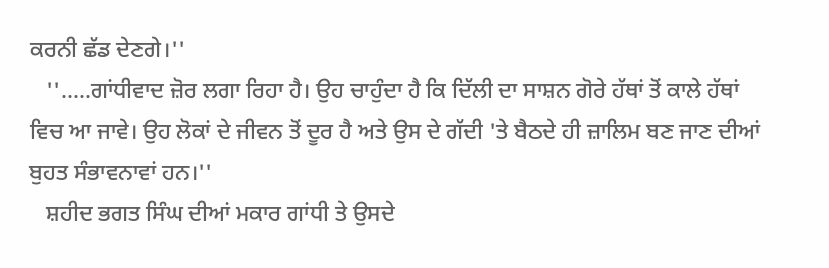ਕਰਨੀ ਛੱਡ ਦੇਣਗੇ।''
   ''.....ਗਾਂਧੀਵਾਦ ਜ਼ੋਰ ਲਗਾ ਰਿਹਾ ਹੈ। ਉਹ ਚਾਹੁੰਦਾ ਹੈ ਕਿ ਦਿੱਲੀ ਦਾ ਸਾਸ਼ਨ ਗੋਰੇ ਹੱਥਾਂ ਤੋਂ ਕਾਲੇ ਹੱਥਾਂ ਵਿਚ ਆ ਜਾਵੇ। ਉਹ ਲੋਕਾਂ ਦੇ ਜੀਵਨ ਤੋਂ ਦੂਰ ਹੈ ਅਤੇ ਉਸ ਦੇ ਗੱਦੀ 'ਤੇ ਬੈਠਦੇ ਹੀ ਜ਼ਾਲਿਮ ਬਣ ਜਾਣ ਦੀਆਂ ਬੁਹਤ ਸੰਭਾਵਨਾਵਾਂ ਹਨ।''
   ਸ਼ਹੀਦ ਭਗਤ ਸਿੰਘ ਦੀਆਂ ਮਕਾਰ ਗਾਂਧੀ ਤੇ ਉਸਦੇ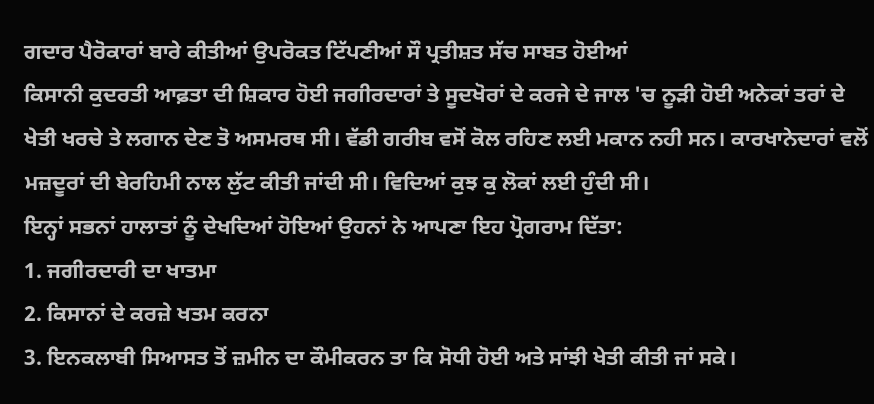ਗਦਾਰ ਪੈਰੋਕਾਰਾਂ ਬਾਰੇ ਕੀਤੀਆਂ ਉਪਰੋਕਤ ਟਿੱਪਣੀਆਂ ਸੌ ਪ੍ਰਤੀਸ਼ਤ ਸੱਚ ਸਾਬਤ ਹੋਈਆਂ
ਕਿਸਾਨੀ ਕੁਦਰਤੀ ਆਫ਼ਤਾ ਦੀ ਸ਼ਿਕਾਰ ਹੋਈ ਜਗੀਰਦਾਰਾਂ ਤੇ ਸੂਦਖੋਰਾਂ ਦੇ ਕਰਜੇ ਦੇ ਜਾਲ 'ਚ ਨੂੜੀ ਹੋਈ ਅਨੇਕਾਂ ਤਰਾਂ ਦੇ ਖੇਤੀ ਖਰਚੇ ਤੇ ਲਗਾਨ ਦੇਣ ਤੋ ਅਸਮਰਥ ਸੀ। ਵੱਡੀ ਗਰੀਬ ਵਸੋਂ ਕੋਲ ਰਹਿਣ ਲਈ ਮਕਾਨ ਨਹੀ ਸਨ। ਕਾਰਖਾਨੇਦਾਰਾਂ ਵਲੋਂ ਮਜ਼ਦੂਰਾਂ ਦੀ ਬੇਰਹਿਮੀ ਨਾਲ ਲੁੱਟ ਕੀਤੀ ਜਾਂਦੀ ਸੀ। ਵਿਦਿਆਂ ਕੁਝ ਕੁ ਲੋਕਾਂ ਲਈ ਹੁੰਦੀ ਸੀ।
ਇਨ੍ਹਾਂ ਸਭਨਾਂ ਹਾਲਾਤਾਂ ਨੂੰ ਦੇਖਦਿਆਂ ਹੋਇਆਂ ਉਹਨਾਂ ਨੇ ਆਪਣਾ ਇਹ ਪ੍ਰੋਗਰਾਮ ਦਿੱਤਾ:
1. ਜਗੀਰਦਾਰੀ ਦਾ ਖਾਤਮਾ
2. ਕਿਸਾਨਾਂ ਦੇ ਕਰਜ਼ੇ ਖਤਮ ਕਰਨਾ
3. ਇਨਕਲਾਬੀ ਸਿਆਸਤ ਤੋਂ ਜ਼ਮੀਨ ਦਾ ਕੌਮੀਕਰਨ ਤਾ ਕਿ ਸੋਧੀ ਹੋਈ ਅਤੇ ਸਾਂਝੀ ਖੇਤੀ ਕੀਤੀ ਜਾਂ ਸਕੇ।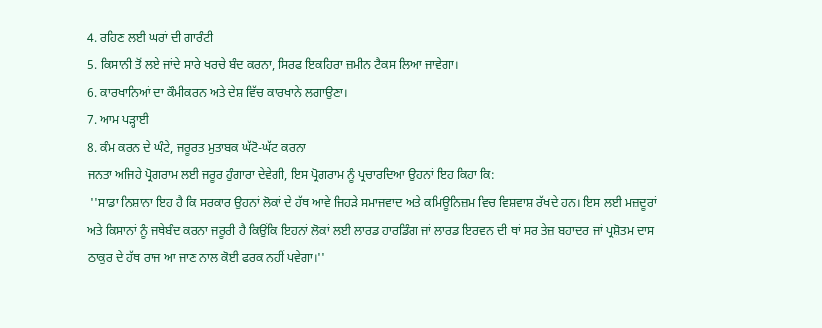4. ਰਹਿਣ ਲਈ ਘਰਾਂ ਦੀ ਗਾਰੰਟੀ
5. ਕਿਸਾਨੀ ਤੋਂ ਲਏ ਜਾਂਦੇ ਸਾਰੇ ਖਰਚੇ ਬੰਦ ਕਰਨਾ, ਸਿਰਫ ਇਕਹਿਰਾ ਜ਼ਮੀਨ ਟੈਕਸ ਲਿਆ ਜਾਵੇਗਾ।
6. ਕਾਰਖਾਨਿਆਂ ਦਾ ਕੌਮੀਕਰਨ ਅਤੇ ਦੇਸ਼ ਵਿੱਚ ਕਾਰਖਾਨੇ ਲਗਾਉਣਾ।
7. ਆਮ ਪੜ੍ਹਾਈ
8. ਕੰਮ ਕਰਨ ਦੇ ਘੰਟੇ, ਜਰੂਰਤ ਮੁਤਾਬਕ ਘੱਟੋ-ਘੱਟ ਕਰਨਾ
ਜਨਤਾ ਅਜਿਹੇ ਪ੍ਰੋਗਰਾਮ ਲਈ ਜਰੂਰ ਹੁੰਗਾਰਾ ਦੇਵੇਗੀ, ਇਸ ਪ੍ਰੋਗਰਾਮ ਨੂੰ ਪ੍ਰਚਾਰਦਿਆ ਉਹਨਾਂ ਇਹ ਕਿਹਾ ਕਿ:
 ''ਸਾਡਾ ਨਿਸ਼ਾਨਾ ਇਹ ਹੈ ਕਿ ਸਰਕਾਰ ਉਹਨਾਂ ਲੋਕਾਂ ਦੇ ਹੱਥ ਆਵੇ ਜਿਹੜੇ ਸਮਾਜਵਾਦ ਅਤੇ ਕਮਿਊਨਿਜ਼ਮ ਵਿਚ ਵਿਸ਼ਵਾਸ਼ ਰੱਖਦੇ ਹਨ। ਇਸ ਲਈ ਮਜ਼ਦੂਰਾਂ ਅਤੇ ਕਿਸਾਨਾਂ ਨੂੰ ਜਥੇਬੰਦ ਕਰਨਾ ਜਰੂਰੀ ਹੈ ਕਿਉਂਕਿ ਇਹਨਾਂ ਲੋਕਾਂ ਲਈ ਲਾਰਡ ਹਾਰਡਿੰਗ ਜਾਂ ਲਾਰਡ ਇਰਵਨ ਦੀ ਥਾਂ ਸਰ ਤੇਜ਼ ਬਹਾਦਰ ਜਾਂ ਪ੍ਰਸ਼ੋਤਮ ਦਾਸ ਠਾਕੁਰ ਦੇ ਹੱਥ ਰਾਜ ਆ ਜਾਣ ਨਾਲ ਕੋਈ ਫਰਕ ਨਹੀਂ ਪਵੇਗਾ।''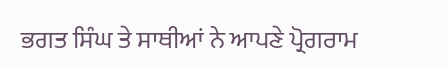ਭਗਤ ਸਿੰਘ ਤੇ ਸਾਥੀਆਂ ਨੇ ਆਪਣੇ ਪ੍ਰੋਗਰਾਮ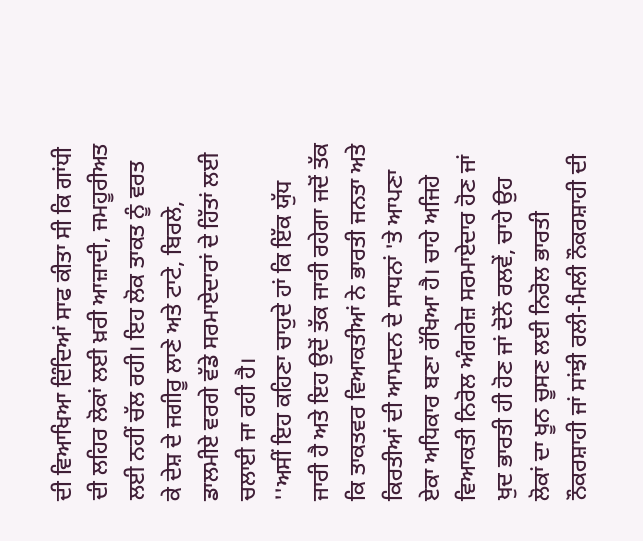ਦੀ ਵਿਆਖਿਆ ਦਿੰਦਿਆਂ ਸਾਫ ਕੀਤਾ ਸੀ ਕਿ ਗਾਂਧੀ ਦੀ ਲਹਿਰ ਲੋਕਾਂ ਲਈ ਖ਼ਰੀ ਆਜ਼ਾਦੀ, ਜਮਹੂਰੀਅਤ ਲਈ ਨਹੀਂ ਚੱਲ ਰਹੀ। ਇਹ ਲੋਕ ਤਾਕਤ ਨੂੰ ਵਰਤ ਕੇ ਦੇਸ਼ ਦੇ ਜਗੀਰੂ ਲਾਣੇ ਅਤੇ ਟਾਟੇ, ਬਿਰਲੇ, ਡਾਲਮੀਏ ਵਰਗੇ ਵੱਡੇ ਸਰਮਾਏਦਾਰਾਂ ਦੇ ਹਿੱਤਾਂ ਲਈ ਚਲਾਈ ਜਾ ਰਹੀ ਹੈ।
''ਅਸੀਂ ਇਹ ਕਹਿਣਾ ਚਾਹੁਦੇ ਹਾਂ ਕਿ ਇੱਕ ਯੁੱਧ ਜਾਰੀ ਹੈ ਅਤੇ ਇਹ ਉਦੋਂ ਤੱਕ ਜਾਰੀ ਰਹੇਗਾ ਜਦੋਂ ਤੱਕ ਕਿ ਤਾਕਤਵਰ ਵਿਆਕਤੀਆਂ ਨੇ ਭਾਰਤੀ ਜਨਤਾ ਅਤੇ ਕਿਰਤੀਆਂ ਦੀ ਆਮਦਨ ਦੇ ਸਾਧਨਾਂ 'ਤੇ ਆਪਣਾ ਏਕਾ ਅਧਿਕਾਰ ਬਣਾ ਰੱਖਿਆ ਹੈ। ਚਾਹੇ ਅਜਿਹੇ ਵਿਆਕਤੀ ਨਿਰੋਲ ਅੰਗਰੇਜ਼ ਸਰਮਾਏਦਾਰ ਹੋਣ ਜਾਂ ਖੁਦ ਭਾਰਤੀ ਹੀ ਹੋਣ ਜਾਂ ਦੋਨੋਂ ਰਲਵੇਂ, ਚਾਹੇ ਉਹ ਲੋਕਾਂ ਦਾ ਖੂਨ ਚੂਸਣ ਲਈ ਨਿਰੋਲ ਭਾਰਤੀ ਨੌਕਰਸ਼ਾਹੀ ਜਾਂ ਸਾਂਝੀ ਰਲੀ-ਮਿਲੀ ਨੌਕਰਸ਼ਾਹੀ ਦੀ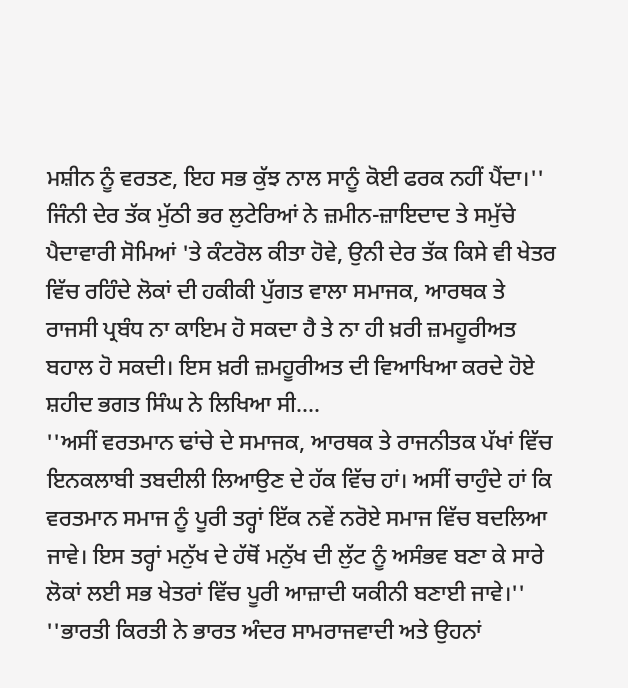ਮਸ਼ੀਨ ਨੂੰ ਵਰਤਣ, ਇਹ ਸਭ ਕੁੱਝ ਨਾਲ ਸਾਨੂੰ ਕੋਈ ਫਰਕ ਨਹੀਂ ਪੈਂਦਾ।''
ਜਿੰਨੀ ਦੇਰ ਤੱਕ ਮੁੱਠੀ ਭਰ ਲੁਟੇਰਿਆਂ ਨੇ ਜ਼ਮੀਨ-ਜ਼ਾਇਦਾਦ ਤੇ ਸਮੁੱਚੇ ਪੈਦਾਵਾਰੀ ਸੋਮਿਆਂ 'ਤੇ ਕੰਟਰੋਲ ਕੀਤਾ ਹੋਵੇ, ਉਨੀ ਦੇਰ ਤੱਕ ਕਿਸੇ ਵੀ ਖੇਤਰ ਵਿੱਚ ਰਹਿੰਦੇ ਲੋਕਾਂ ਦੀ ਹਕੀਕੀ ਪੁੱਗਤ ਵਾਲਾ ਸਮਾਜਕ, ਆਰਥਕ ਤੇ ਰਾਜਸੀ ਪ੍ਰਬੰਧ ਨਾ ਕਾਇਮ ਹੋ ਸਕਦਾ ਹੈ ਤੇ ਨਾ ਹੀ ਖ਼ਰੀ ਜ਼ਮਹੂਰੀਅਤ ਬਹਾਲ ਹੋ ਸਕਦੀ। ਇਸ ਖ਼ਰੀ ਜ਼ਮਹੂਰੀਅਤ ਦੀ ਵਿਆਖਿਆ ਕਰਦੇ ਹੋਏ ਸ਼ਹੀਦ ਭਗਤ ਸਿੰਘ ਨੇ ਲਿਖਿਆ ਸੀ....
''ਅਸੀਂ ਵਰਤਮਾਨ ਢਾਂਚੇ ਦੇ ਸਮਾਜਕ, ਆਰਥਕ ਤੇ ਰਾਜਨੀਤਕ ਪੱਖਾਂ ਵਿੱਚ ਇਨਕਲਾਬੀ ਤਬਦੀਲੀ ਲਿਆਉਣ ਦੇ ਹੱਕ ਵਿੱਚ ਹਾਂ। ਅਸੀਂ ਚਾਹੁੰਦੇ ਹਾਂ ਕਿ ਵਰਤਮਾਨ ਸਮਾਜ ਨੂੰ ਪੂਰੀ ਤਰ੍ਹਾਂ ਇੱਕ ਨਵੇਂ ਨਰੋਏ ਸਮਾਜ ਵਿੱਚ ਬਦਲਿਆ ਜਾਵੇ। ਇਸ ਤਰ੍ਹਾਂ ਮਨੁੱਖ ਦੇ ਹੱਥੋਂ ਮਨੁੱਖ ਦੀ ਲੁੱਟ ਨੂੰ ਅਸੰਭਵ ਬਣਾ ਕੇ ਸਾਰੇ ਲੋਕਾਂ ਲਈ ਸਭ ਖੇਤਰਾਂ ਵਿੱਚ ਪੂਰੀ ਆਜ਼ਾਦੀ ਯਕੀਨੀ ਬਣਾਈ ਜਾਵੇ।''
''ਭਾਰਤੀ ਕਿਰਤੀ ਨੇ ਭਾਰਤ ਅੰਦਰ ਸਾਮਰਾਜਵਾਦੀ ਅਤੇ ਉਹਨਾਂ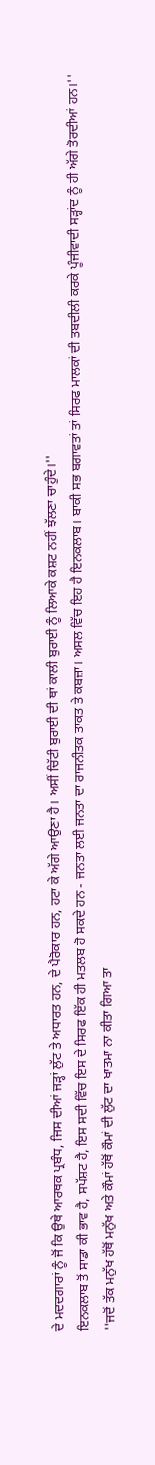ਦੇ ਮਦਦਗਾਰਾਂ ਨੂੰ ਜੋਂ ਕਿ ਉਥੇ ਆਰਥਕ ਪ੍ਰਬੰਧ, ਜਿਸ ਦੀਆਂ ਜੜ੍ਹਾਂ ਲੁੱਟ ਤੇ ਅਧਾਰਤ ਹਨ, ਦੇ ਪੈਰੋਕਾਰ ਹਨ, ਹਟਾ ਕੇ ਅੱਗੇ ਆਉਣਾ ਹੈ। ਅਸੀਂ ਚਿੱਟੀ ਬੁਰਾਈ ਦੀ ਥਾਂ ਕਾਲੀ ਬੁਰਾਈ ਨੂੰ ਲਿਆਕੇ ਕਸ਼ਟ ਨਹੀਂ ਝੱਲਣਾ ਚਾਹੁੰਦੇ।''
ਇਨਕਲਾਬ ਤੋਂ ਸਾਡਾ ਕੀ ਭਾਵ ਹੈ, ਸਪੱਸ਼ਟ ਹੈ, ਇਸ ਸਦੀ ਵਿੱਚ ਇਸ ਦੇ ਸਿਰਫ ਇੱਕ ਹੀ ਮਤਲਬ ਹੋ ਸਕਦੇ ਹਨ - ਜਨਤਾ ਲਈ ਜਨਤਾ ਦਾ ਰਾਜਨੀਤਕ ਤਾਕਤ ਤੇ ਕਬਜ਼ਾ। ਅਸਲ ਵਿੱਚ ਇਹ ਹੈ ਇਨਕਲਾਬ। ਬਾਕੀ ਸਭ ਬਗਾਵਤਾਂ ਤਾਂ ਸਿਰਫ ਮਾਲਕਾਂ ਦੀ ਤਬਦੀਲੀ ਕਰਕੇ ਪੂੰਜੀਵਾਦੀ ਸੜ੍ਹਾਂਦ ਨੂੰ ਹੀ ਅੱਗੇ ਤੋਰਦੀਆਂ ਹਨ।''
''ਜਦੋਂ ਤੱਕ ਮਨੁੱਖ ਹੱਥੋਂ ਮਨੁੱਖ ਅਤੇ ਕੌਮਾਂ ਹੱਥੋਂ ਕੌਮਾਂ ਦੀ ਲੁੱਟ ਦਾ ਖਾਤਮਾ ਨਾ ਕੀਤਾ ਗਿਆ ਤਾ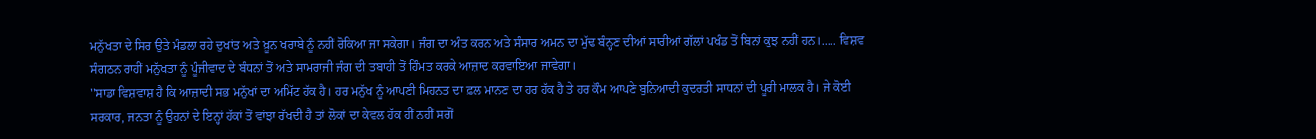ਮਨੁੱਖਤਾ ਦੇ ਸਿਰ ਉਤੇ ਮੰਡਲਾ ਰਹੇ ਦੁਖਾਂਤ ਅਤੇ ਖ਼ੂਨ ਖਰਾਬੇ ਨੂੰ ਨਹੀਂ ਰੋਕਿਆ ਜਾ ਸਕੇਗਾ। ਜੰਗ ਦਾ ਅੰਤ ਕਰਨ ਅਤੇ ਸੰਸਾਰ ਅਮਨ ਦਾ ਮੁੱਢ ਬੰਨ੍ਹਣ ਦੀਆਂ ਸਾਰੀਆਂ ਗੱਲਾਂ ਪਖੰਡ ਤੋਂ ਬਿਨਾਂ ਕੁਝ ਨਹੀਂ ਹਨ।..... ਵਿਸ਼ਵ ਸੰਗਠਨ ਰਾਹੀਂ ਮਨੁੱਖਤਾ ਨੂੰ ਪੂੰਜੀਵਾਦ ਦੇ ਬੰਧਨਾਂ ਤੋਂ ਅਤੇ ਸਾਮਰਾਜੀ ਜੰਗ ਦੀ ਤਬਾਹੀ ਤੋਂ ਹਿੰਮਤ ਕਰਕੇ ਆਜ਼ਾਦ ਕਰਵਾਇਆ ਜਾਵੇਗਾ।
''ਸਾਡਾ ਵਿਸ਼ਵਾਸ਼ ਹੈ ਕਿ ਆਜ਼ਾਦੀ ਸਭ ਮਨੁੱਖਾਂ ਦਾ ਅਮਿੱਟ ਹੱਕ ਹੈ। ਹਰ ਮਨੁੱਖ ਨੂੰ ਆਪਣੀ ਮਿਹਨਤ ਦਾ ਫ਼ਲ ਮਾਨਣ ਦਾ ਹਰ ਹੱਕ ਹੈ ਤੇ ਹਰ ਕੌਮ ਆਪਣੇ ਬੁਨਿਆਦੀ ਕੁਦਰਤੀ ਸਾਧਨਾਂ ਦੀ ਪੂਰੀ ਮਾਲਕ ਹੈ। ਜੇ ਕੋਈ ਸਰਕਾਰ, ਜਨਤਾ ਨੂੰ ਉਹਨਾਂ ਦੇ ਇਨ੍ਹਾਂ ਹੱਕਾਂ ਤੋਂ ਵਾਂਝਾ ਰੱਖਦੀ ਹੈ ਤਾਂ ਲੋਕਾਂ ਦਾ ਕੇਵਲ ਹੱਕ ਹੀਂ ਨਹੀਂ ਸਗੋਂ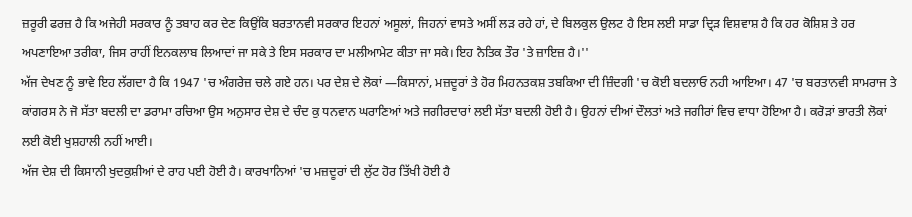ਜ਼ਰੂਰੀ ਫਰਜ਼ ਹੈ ਕਿ ਅਜੇਹੀ ਸਰਕਾਰ ਨੂੰ ਤਬਾਹ ਕਰ ਦੇਣ ਕਿਉਂਕਿ ਬਰਤਾਨਵੀ ਸਰਕਾਰ ਇਹਨਾਂ ਅਸੂਲਾਂ, ਜਿਹਨਾਂ ਵਾਸਤੇ ਅਸੀਂ ਲੜ ਰਹੇ ਹਾਂ, ਦੇ ਬਿਲਕੁਲ ਉਲਟ ਹੈ ਇਸ ਲਈ ਸਾਡਾ ਦ੍ਰਿੜ ਵਿਸ਼ਵਾਸ਼ ਹੈ ਕਿ ਹਰ ਕੋਸ਼ਿਸ਼ ਤੇ ਹਰ ਅਪਣਾਇਆ ਤਰੀਕਾ, ਜਿਸ ਰਾਹੀਂ ਇਨਕਲਾਬ ਲਿਆਦਾਂ ਜਾ ਸਕੇ ਤੇ ਇਸ ਸਰਕਾਰ ਦਾ ਮਲੀਆਮੇਟ ਕੀਤਾ ਜਾ ਸਕੇ। ਇਹ ਨੈਤਿਕ ਤੌਰ 'ਤੇ ਜ਼ਾਇਜ਼ ਹੈ।''
ਅੱਜ ਦੇਖਣ ਨੂੰ ਭਾਵੇ ਇਹ ਲੱਗਦਾ ਹੈ ਕਿ 1947 'ਚ ਅੰਗਰੇਜ਼ ਚਲੇ ਗਏ ਹਨ। ਪਰ ਦੇਸ਼ ਦੇ ਲੋਕਾਂ —ਕਿਸਾਨਾਂ, ਮਜ਼ਦੂਰਾਂ ਤੇ ਹੋਰ ਮਿਹਨਤਕਸ਼ ਤਬਕਿਆ ਦੀ ਜ਼ਿੰਦਗੀ 'ਚ ਕੋਈ ਬਦਲਾਓ ਨਹੀ ਆਇਆ। 47 'ਚ ਬਰਤਾਨਵੀ ਸਾਮਰਾਜ ਤੇ ਕਾਂਗਰਸ ਨੇ ਜੋ ਸੱਤਾ ਬਦਲੀ ਦਾ ਡਰਾਮਾ ਰਚਿਆ ਉਸ ਅਨੁਸਾਰ ਦੇਸ਼ ਦੇ ਚੰਦ ਕੁ ਧਨਵਾਨ ਘਰਾਣਿਆਂ ਅਤੇ ਜਗੀਰਦਾਰਾਂ ਲਈ ਸੱਤਾ ਬਦਲੀ ਹੋਈ ਹੈ। ਉਹਨਾਂ ਦੀਆਂ ਦੌਲਤਾਂ ਅਤੇ ਜਗੀਰਾਂ ਵਿਚ ਵਾਧਾ ਹੋਇਆ ਹੈ। ਕਰੋੜਾਂ ਭਾਰਤੀ ਲੋਕਾਂ ਲਈ ਕੋਈ ਖੁਸ਼ਹਾਲੀ ਨਹੀਂ ਆਈ।
ਅੱਜ ਦੇਸ਼ ਦੀ ਕਿਸਾਨੀ ਖੁਦਕੁਸ਼ੀਆਂ ਦੇ ਰਾਹ ਪਈ ਹੋਈ ਹੈ। ਕਾਰਖਾਨਿਆਂ 'ਚ ਮਜ਼ਦੂਰਾਂ ਦੀ ਲੁੱਟ ਹੋਰ ਤਿੱਖੀ ਹੋਈ ਹੈ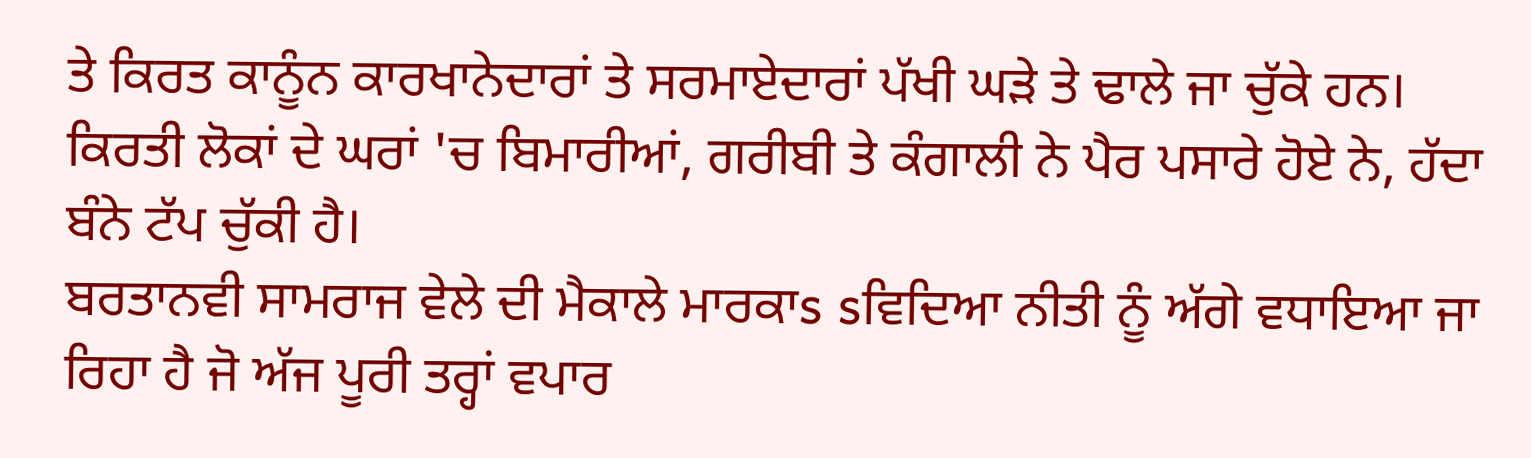ਤੇ ਕਿਰਤ ਕਾਨੂੰਨ ਕਾਰਖਾਨੇਦਾਰਾਂ ਤੇ ਸਰਮਾਏਦਾਰਾਂ ਪੱਖੀ ਘੜੇ ਤੇ ਢਾਲੇ ਜਾ ਚੁੱਕੇ ਹਨ। ਕਿਰਤੀ ਲੋਕਾਂ ਦੇ ਘਰਾਂ 'ਚ ਬਿਮਾਰੀਆਂ, ਗਰੀਬੀ ਤੇ ਕੰਗਾਲੀ ਨੇ ਪੈਰ ਪਸਾਰੇ ਹੋਏ ਨੇ, ਹੱਦਾ ਬੰਨੇ ਟੱਪ ਚੁੱਕੀ ਹੈ।
ਬਰਤਾਨਵੀ ਸਾਮਰਾਜ ਵੇਲੇ ਦੀ ਮੈਕਾਲੇ ਮਾਰਕਾs sਵਿਦਿਆ ਨੀਤੀ ਨੂੰ ਅੱਗੇ ਵਧਾਇਆ ਜਾ ਰਿਹਾ ਹੈ ਜੋ ਅੱਜ ਪੂਰੀ ਤਰ੍ਹਾਂ ਵਪਾਰ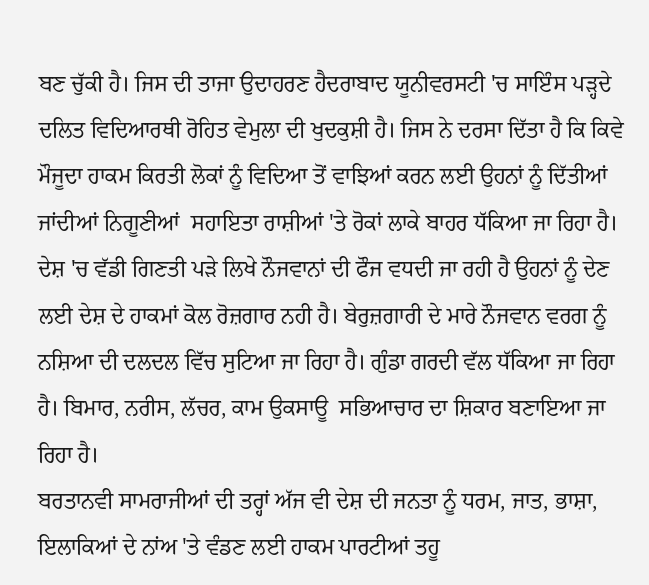ਬਣ ਚੁੱਕੀ ਹੈ। ਜਿਸ ਦੀ ਤਾਜਾ ਉਦਾਹਰਣ ਹੈਦਰਾਬਾਦ ਯੂਨੀਵਰਸਟੀ 'ਚ ਸਾਇੰਸ ਪੜ੍ਹਦੇ ਦਲਿਤ ਵਿਦਿਆਰਥੀ ਰੋਹਿਤ ਵੇਮੁਲਾ ਦੀ ਖੁਦਕੁਸ਼ੀ ਹੈ। ਜਿਸ ਨੇ ਦਰਸਾ ਦਿੱਤਾ ਹੈ ਕਿ ਕਿਵੇ ਮੌਜੂਦਾ ਹਾਕਮ ਕਿਰਤੀ ਲੋਕਾਂ ਨੂੰ ਵਿਦਿਆ ਤੋਂ ਵਾਝਿਆਂ ਕਰਨ ਲਈ ਉਹਨਾਂ ਨੂੰ ਦਿੱਤੀਆਂ ਜਾਂਦੀਆਂ ਨਿਗੂਣੀਆਂ  ਸਹਾਇਤਾ ਰਾਸ਼ੀਆਂ 'ਤੇ ਰੋਕਾਂ ਲਾਕੇ ਬਾਹਰ ਧੱਕਿਆ ਜਾ ਰਿਹਾ ਹੈ।
ਦੇਸ਼ 'ਚ ਵੱਡੀ ਗਿਣਤੀ ਪੜੇ ਲਿਖੇ ਨੌਜਵਾਨਾਂ ਦੀ ਫੌਜ ਵਧਦੀ ਜਾ ਰਹੀ ਹੈ ਉਹਨਾਂ ਨੂੰ ਦੇਣ ਲਈ ਦੇਸ਼ ਦੇ ਹਾਕਮਾਂ ਕੋਲ ਰੋਜ਼ਗਾਰ ਨਹੀ ਹੈ। ਬੇਰੁਜ਼ਗਾਰੀ ਦੇ ਮਾਰੇ ਨੌਜਵਾਨ ਵਰਗ ਨੂੰ ਨਸ਼ਿਆ ਦੀ ਦਲਦਲ ਵਿੱਚ ਸੁਟਿਆ ਜਾ ਰਿਹਾ ਹੈ। ਗੁੰਡਾ ਗਰਦੀ ਵੱਲ ਧੱਕਿਆ ਜਾ ਰਿਹਾ ਹੈ। ਬਿਮਾਰ, ਨਰੀਸ, ਲੱਚਰ, ਕਾਮ ਉਕਸਾਊ  ਸਭਿਆਚਾਰ ਦਾ ਸ਼ਿਕਾਰ ਬਣਾਇਆ ਜਾ ਰਿਹਾ ਹੈ।
ਬਰਤਾਨਵੀ ਸਾਮਰਾਜੀਆਂ ਦੀ ਤਰ੍ਹਾਂ ਅੱਜ ਵੀ ਦੇਸ਼ ਦੀ ਜਨਤਾ ਨੂੰ ਧਰਮ, ਜਾਤ, ਭਾਸ਼ਾ, ਇਲਾਕਿਆਂ ਦੇ ਨਾਂਅ 'ਤੇ ਵੰਡਣ ਲਈ ਹਾਕਮ ਪਾਰਟੀਆਂ ਤਹੂ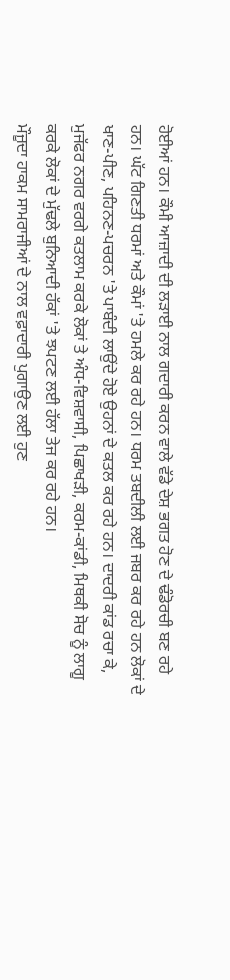ਹੋਈਆਂ ਹਨ। ਕੌਮੀ ਆਜ਼ਾਦੀ ਦੀ ਲੜਾਈ ਨਾਲ ਗਦਾਰੀ ਕਰਨ ਵਾਲੇ ਵੱਡੇ ਦੇਸ਼ ਭਗਤ ਹੋਣ ਦੇ ਢੰਡੋਰਚੀ ਬਣ ਰਹੇ ਹਨ। ਘੱਟ ਗਿਣਤੀ ਧਰਮਾਂ ਅਤੇ ਕੌਮਾਂ 'ਤੇ ਹਮਲੇ ਕਰ ਰਹੇ ਹਨ। ਧਰਮ ਤਬਦੀਲੀ ਲਈ ਜਬਰ ਕਰ ਰਹੇ ਹਨ ਲੋਕਾਂ ਦੇ ਖਾਣ-ਪੀਣ, ਪਹਿਨਣ-ਪਚਰਨ 'ਤੇ ਪਾਬੰਦੀ ਲਾਉਂਦੇ ਹੋਏ ਉਹਨਾਂ ਦੇ ਕਤਲ ਕਰ ਰਹੇ ਹਨ। ਦਾਦਰੀ ਕਾਂਡ ਰਚਾ ਕੇ, ਮੁਜੱਫਰ ਨਗਰ ਵਰਗੇ ਕਤਲਾਮ ਕਰਕੇ ਲੋਕਾਂ ਤੇ ਅੰਧ-ਵਿਸ਼ਵਾਸੀ, ਪਿਛਾਖੜੀ, ਕਰਮ-ਕਾਂਡੀ, ਮਿਥਕੀ ਸੋਚ ਨੂੰ ਲਾਗੂ ਕਰਕੇ ਲੋਕਾਂ ਦੇ ਮੁੱਢਲੇ ਬੁਨਿਆਦੀ ਹੱਕਾਂ 'ਤੇ ਝਪਟਣ ਲਈ ਹੱਲਾ ਤੇਜ ਕਰ ਰਹੇ ਹਨ।
ਮੌਜੂਦਾ ਹਾਕਮ ਸਾਮਰਾਜੀਆਂ ਦੇ ਨਾਲ ਵਫ਼ਾਦਾਰੀ ਪੁਗਾਉਣ ਲਈ ਹੁਣ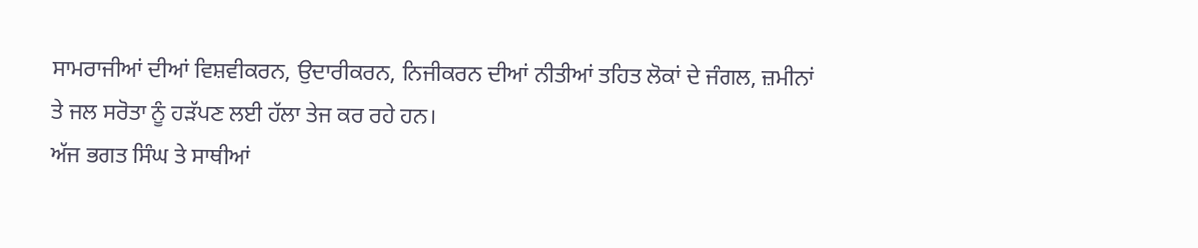ਸਾਮਰਾਜੀਆਂ ਦੀਆਂ ਵਿਸ਼ਵੀਕਰਨ, ਉਦਾਰੀਕਰਨ, ਨਿਜੀਕਰਨ ਦੀਆਂ ਨੀਤੀਆਂ ਤਹਿਤ ਲੋਕਾਂ ਦੇ ਜੰਗਲ, ਜ਼ਮੀਨਾਂ ਤੇ ਜਲ ਸਰੋਤਾ ਨੂੰ ਹੜੱਪਣ ਲਈ ਹੱਲਾ ਤੇਜ ਕਰ ਰਹੇ ਹਨ।
ਅੱਜ ਭਗਤ ਸਿੰਘ ਤੇ ਸਾਥੀਆਂ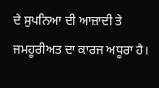ਦੇ ਸੁਪਨਿਆ ਦੀ ਆਜ਼ਾਦੀ ਤੇ ਜਮਹੂਰੀਅਤ ਦਾ ਕਾਰਜ ਅਧੂਰਾ ਹੈ।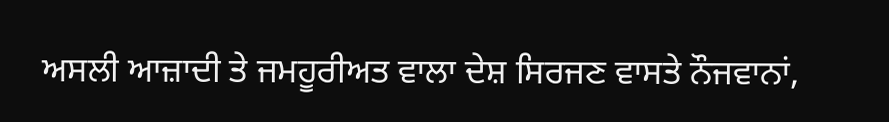ਅਸਲੀ ਆਜ਼ਾਦੀ ਤੇ ਜਮਹੂਰੀਅਤ ਵਾਲਾ ਦੇਸ਼ ਸਿਰਜਣ ਵਾਸਤੇ ਨੌਜਵਾਨਾਂ,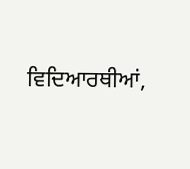ਵਿਦਿਆਰਥੀਆਂ,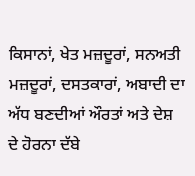ਕਿਸਾਨਾਂ, ਖੇਤ ਮਜ਼ਦੂਰਾਂ, ਸਨਅਤੀ ਮਜ਼ਦੂਰਾਂ, ਦਸਤਕਾਰਾਂ, ਅਬਾਦੀ ਦਾ ਅੱਧ ਬਣਦੀਆਂ ਔਰਤਾਂ ਅਤੇ ਦੇਸ਼ ਦੇ ਹੋਰਨਾ ਦੱਬੇ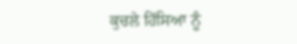ਕੁਚਲੇ ਹਿੱਸਿਆ ਨੂੰ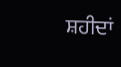ਸ਼ਹੀਦਾਂ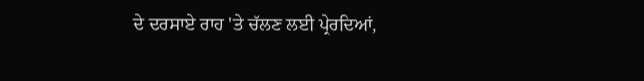ਦੇ ਦਰਸਾਏ ਰਾਹ 'ਤੇ ਚੱਲਣ ਲਈ ਪ੍ਰੇਰਦਿਆਂ,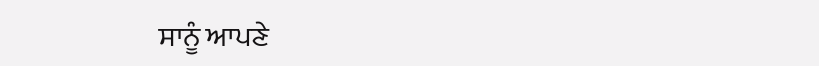ਸਾਨੂੰ ਆਪਣੇ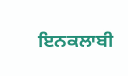ਇਨਕਲਾਬੀ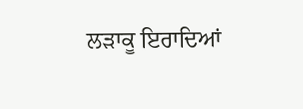ਲੜਾਕੂ ਇਰਾਦਿਆਂ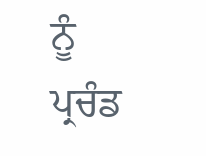ਨੂੰ ਪ੍ਰਚੰਡ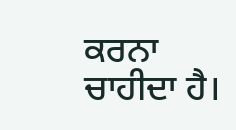ਕਰਨਾ ਚਾਹੀਦਾ ਹੈ।